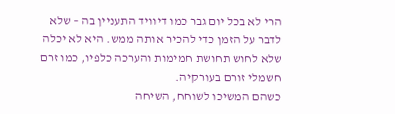הרי לא בכל יום גבר כמו דיוויד התעניין בה – שלא לדבר על הזמן כדי להכיר אותה ממש. היא לא יכלה שלא לחוש תחושת חמימות והערכה כלפיו, כמו זרם חשמלי זורם בעורקיה.
כשהם המשיכו לשוחח, השיחה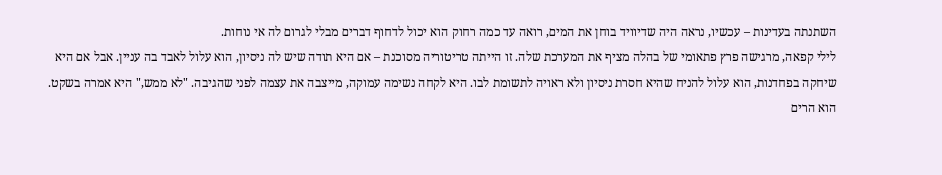השתנתה בעדינות – עכשיו, נראה היה שדיוויד בוחן את המים, רואה עד כמה רחוק הוא יכול לדחוף דברים מבלי לגרום לה אי נוחות.
לילי קפאה, מרגישה פרץ פתאומי של בהלה מציף את המערכת שלה. זו הייתה טריטוריה מסוכנת – אם היא תודה שיש לה ניסיון, הוא עלול לאבד בה עניין. אבל אם היא שיחקה בפחדנות, הוא עלול להניח שהיא חסרת ניסיון ולא ראויה לתשומת לבו. היא לקחה נשימה עמוקה, מייצבה את עצמה לפני שהגיבה. "לא ממש," היא אמרה בשקט.
הוא הרים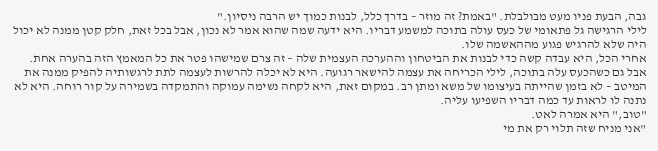גבה, הבעת פניו מעט מבולבלת. "באמת? זה מוזר – בדרך כלל, לבנות כמוך יש הרבה ניסיון."
לילי הרגישה גל פתאומי של כעס עולה בתוכה למשמע דבריו. היא ידעה שמה שהוא אמר לא נכון, אבל בכל זאת, חלק קטן ממנה לא יכול היה שלא להרגיש פגוע מההאשמה שלו.
אחרי הכל, היא עבדה קשה כדי לבנות את הביטחון וההערכה העצמית שלה – זה צרם שמישהו פטר את כל המאמץ הזה בהערה אחת.
אבל גם כשהכעס עלה בתוכה, לילי הכריחה את עצמה להישאר רגועה. היא לא יכלה להרשות לעצמה לתת לרגשותיה להפיק ממנה את המיטב – לא בזמן שהייתה בעיצומו של משא ומתן רב. במקום זאת, היא לקחה נשימה עמוקה והתמקדה בשמירה על קור רוחה. היא לא נתנה לו לראות עד כמה דבריו השפיעו עליה.
"טוב," היא אמרה לאט.
"אני מניח שזה תלוי רק את מי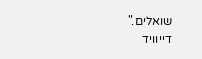שואלים."
דייוויד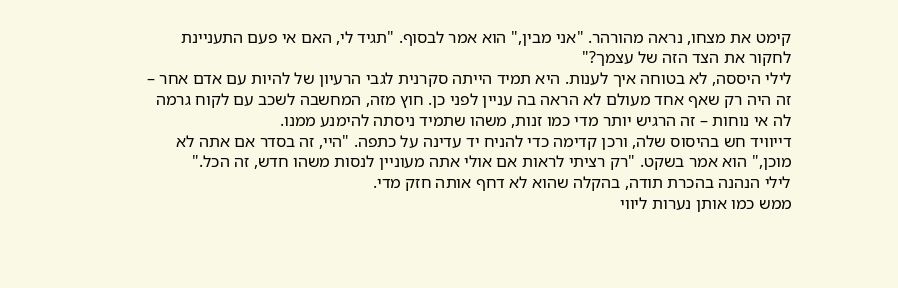קימט את מצחו, נראה מהורהר. "אני מבין," הוא אמר לבסוף. "תגיד לי, האם אי פעם התעניינת לחקור את הצד הזה של עצמך?"
לילי היססה, לא בטוחה איך לענות. היא תמיד הייתה סקרנית לגבי הרעיון של להיות עם אדם אחר – זה היה רק שאף אחד מעולם לא הראה בה עניין לפני כן. חוץ מזה, המחשבה לשכב עם לקוח גרמה לה אי נוחות – זה הרגיש יותר מדי כמו זנות, משהו שתמיד ניסתה להימנע ממנו.
דייוויד חש בהיסוס שלה, ורכן קדימה כדי להניח יד עדינה על כתפה. "היי, זה בסדר אם אתה לא מוכן," הוא אמר בשקט. "רק רציתי לראות אם אולי אתה מעוניין לנסות משהו חדש, זה הכל."
לילי הנהנה בהכרת תודה, בהקלה שהוא לא דחף אותה חזק מדי.
ממש כמו אותן נערות ליווי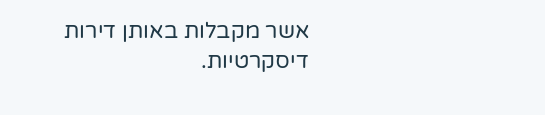אשר מקבלות באותן דירות דיסקרטיות.